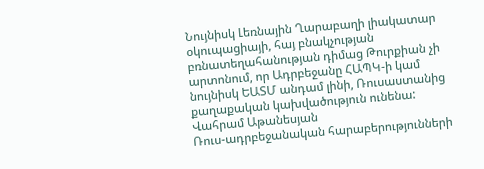Նույնիսկ Լեռնային Ղարաբաղի լիակատար օկուպացիայի, հայ բնակչության բռնատեղահանության դիմաց Թուրքիան չի արտոնում, որ Ադրբեջանը ՀԱՊԿ‑ի կամ նույնիսկ ԵԱՏՄ անդամ լինի, Ռուսաստանից քաղաքական կախվածություն ունենա:
Վահրամ Աթանեսյան
Ռուս-ադրբեջանական հարաբերությունների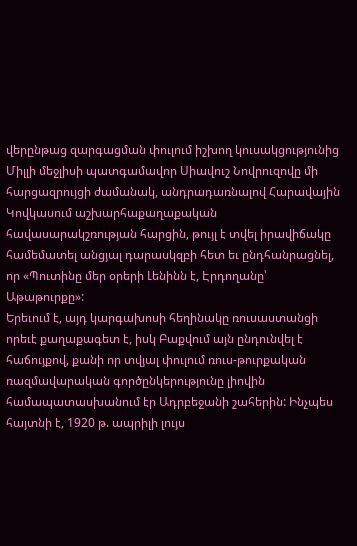վերընթաց զարգացման փուլում իշխող կուսակցությունից Միլլի մեջլիսի պատգամավոր Սիավուշ Նովրուզովը մի հարցազրույցի ժամանակ, անդրադառնալով Հարավային Կովկասում աշխարհաքաղաքական հավասարակշռության հարցին, թույլ է տվել իրավիճակը համեմատել անցյալ դարասկզբի հետ եւ ընդհանրացնել, որ «Պուտինը մեր օրերի Լենինն է, Էրդողանը՝ Աթաթուրքը»:
Երեւում է, այդ կարգախոսի հեղինակը ռուսաստանցի որեւէ քաղաքագետ է, իսկ Բաքվում այն ընդունվել է հաճույքով, քանի որ տվյալ փուլում ռուս-թուրքական ռազմավարական գործընկերությունը լիովին համապատասխանում էր Ադրբեջանի շահերին: Ինչպես հայտնի է, 1920 թ. ապրիլի լույս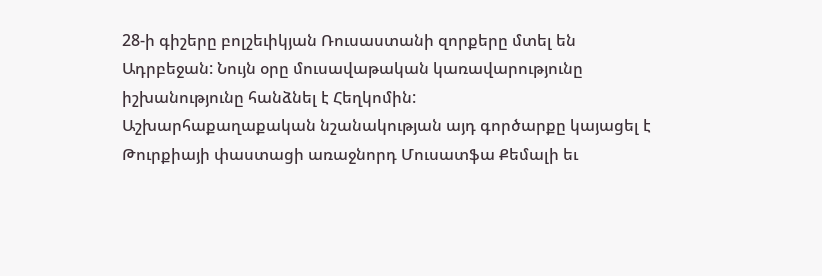28‑ի գիշերը բոլշեւիկյան Ռուսաստանի զորքերը մտել են Ադրբեջան: Նույն օրը մուսավաթական կառավարությունը իշխանությունը հանձնել է Հեղկոմին:
Աշխարհաքաղաքական նշանակության այդ գործարքը կայացել է Թուրքիայի փաստացի առաջնորդ Մուսատֆա Քեմալի եւ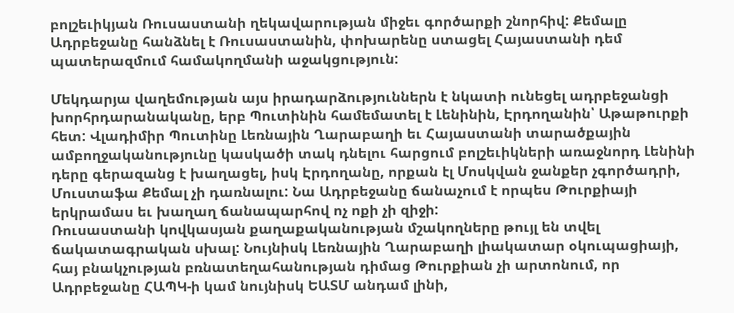բոլշեւիկյան Ռուսաստանի ղեկավարության միջեւ գործարքի շնորհիվ: Քեմալը Ադրբեջանը հանձնել է Ռուսաստանին, փոխարենը ստացել Հայաստանի դեմ պատերազմում համակողմանի աջակցություն:

Մեկդարյա վաղեմության այս իրադարձություններն է նկատի ունեցել ադրբեջանցի խորհրդարանականը, երբ Պուտինին համեմատել է Լենինին, Էրդողանին՝ Աթաթուրքի հետ: Վլադիմիր Պուտինը Լեռնային Ղարաբաղի եւ Հայաստանի տարածքային ամբողջականությունը կասկածի տակ դնելու հարցում բոլշեւիկների առաջնորդ Լենինի դերը գերազանց է խաղացել, իսկ Էրդողանը, որքան էլ Մոսկվան ջանքեր չգործադրի, Մուստաֆա Քեմալ չի դառնալու: Նա Ադրբեջանը ճանաչում է որպես Թուրքիայի երկրամաս եւ խաղաղ ճանապարհով ոչ ոքի չի զիջի:
Ռուսաստանի կովկասյան քաղաքականության մշակողները թույլ են տվել ճակատագրական սխալ: Նույնիսկ Լեռնային Ղարաբաղի լիակատար օկուպացիայի, հայ բնակչության բռնատեղահանության դիմաց Թուրքիան չի արտոնում, որ Ադրբեջանը ՀԱՊԿ‑ի կամ նույնիսկ ԵԱՏՄ անդամ լինի,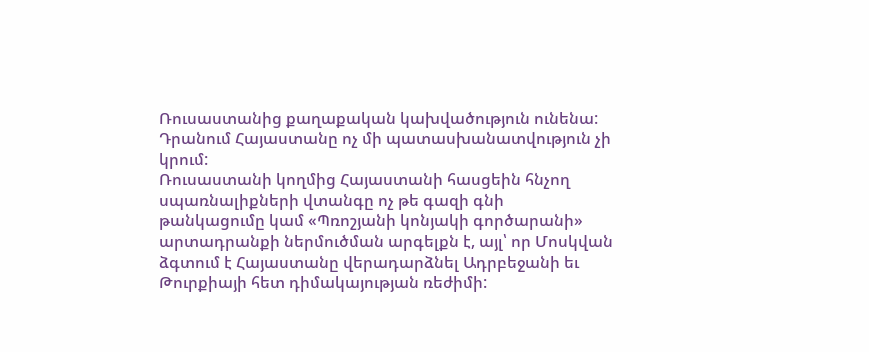Ռուսաստանից քաղաքական կախվածություն ունենա: Դրանում Հայաստանը ոչ մի պատասխանատվություն չի կրում:
Ռուսաստանի կողմից Հայաստանի հասցեին հնչող սպառնալիքների վտանգը ոչ թե գազի գնի թանկացումը կամ «Պռոշյանի կոնյակի գործարանի» արտադրանքի ներմուծման արգելքն է, այլ՝ որ Մոսկվան ձգտում է Հայաստանը վերադարձնել Ադրբեջանի եւ Թուրքիայի հետ դիմակայության ռեժիմի: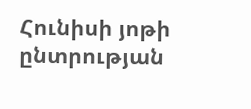Հունիսի յոթի ընտրության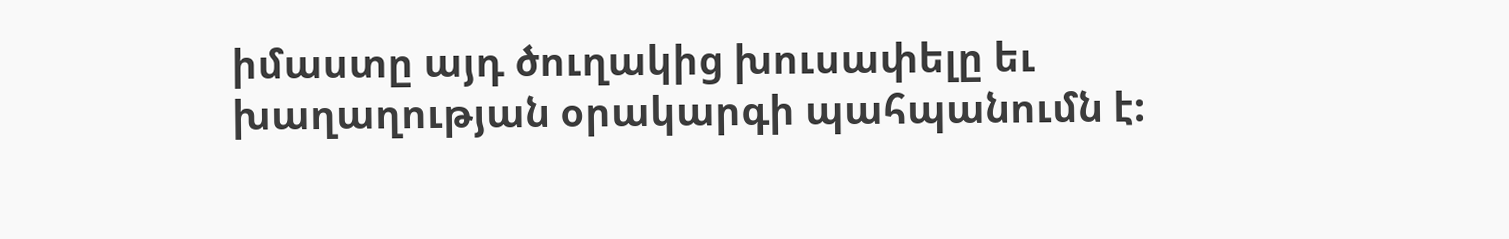իմաստը այդ ծուղակից խուսափելը եւ խաղաղության օրակարգի պահպանումն է: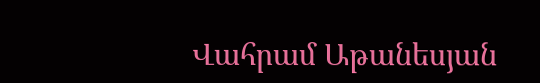Վահրամ Աթանեսյան